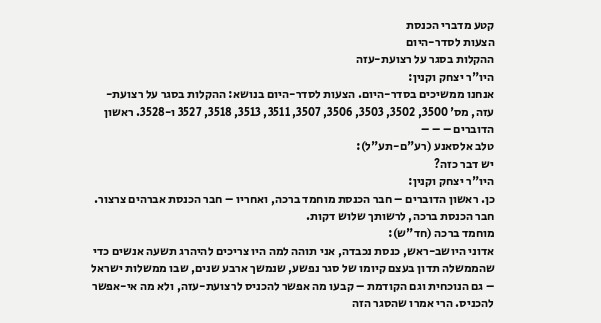קטע מדברי הכנסת
הצעות לסדר-היום
ההקלות בסגר על רצועת-עזה
היו"ר יצחק וקנין:
אנחנו ממשיכים בסדר-היום. הצעות לסדר-היום בנושא: ההקלות בסגר על רצועת-עזה, מס' 3500, 3502, 3503, 3506, 3507, 3511, 3513, 3518, 3527 ו-3528. ראשון הדוברים – – –
טלב אלסאנע (רע"ם-תע"ל):
יש דבר כזה?
היו"ר יצחק וקנין:
כן. ראשון הדוברים – חבר הכנסת מוחמד ברכה, ואחריו – חבר הכנסת אברהים צרצור. חבר הכנסת ברכה, לרשותך שלוש דקות.
מוחמד ברכה (חד"ש):
אדוני היושב-ראש, כנסת נכבדה, אני תוהה למה היו צריכים להיהרג תשעה אנשים כדי שהממשלה תדון בעצם קיומו של סגר נפשע, שנמשך ארבע שנים, שבו ממשלות ישראל – גם הנוכחית וגם הקודמת – קבעו מה אפשר להכניס לרצועת-עזה, ולא מה אי-אפשר להכניס. הרי אמרו שהסגר הזה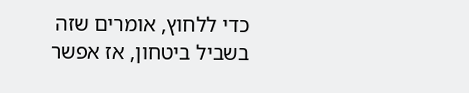כדי ללחוץ, אומרים שזה בשביל ביטחון, אז אפשר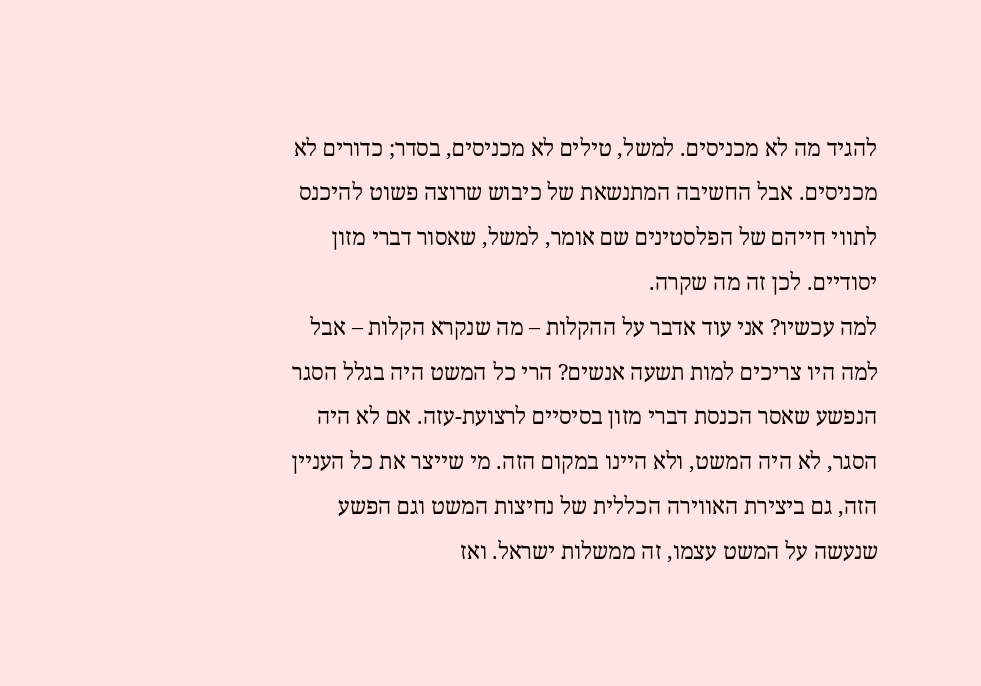להגיד מה לא מכניסים. למשל, טילים לא מכניסים, בסדר; כדורים לא מכניסים. אבל החשיבה המתנשאת של כיבוש שרוצה פשוט להיכנס לתווי חייהם של הפלסטינים שם אומר, למשל, שאסור דברי מזון יסודיים. לכן זה מה שקרה.
למה עכשיו? אני עוד אדבר על ההקלות – מה שנקרא הקלות – אבל למה היו צריכים למות תשעה אנשים? הרי כל המשט היה בגלל הסגר הנפשע שאסר הכנסת דברי מזון בסיסיים לרצועת-עזה. אם לא היה הסגר, לא היה המשט, ולא היינו במקום הזה. מי שייצר את כל העניין הזה, גם ביצירת האווירה הכללית של נחיצות המשט וגם הפשע שנעשה על המשט עצמו, זה ממשלות ישראל. ואז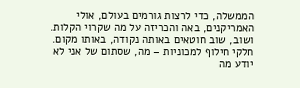הממשלה, כדי לרצות גורמים בעולם, אולי האמריקנים, באה והכריזה על מה שקרוי הקלות. ושוב, שוב חוטאים באותה נקודה, באותו מקום. חלקי חילוף למכוניות – מה, שסתום של אני לא יודע מה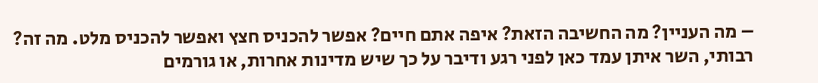– מה העניין? מה החשיבה הזאת? איפה אתם חיים? אפשר להכניס חצץ ואפשר להכניס מלט. מה זה?
רבותי, השר איתן עמד כאן לפני רגע ודיבר על כך שיש מדינות אחרות, או גורמים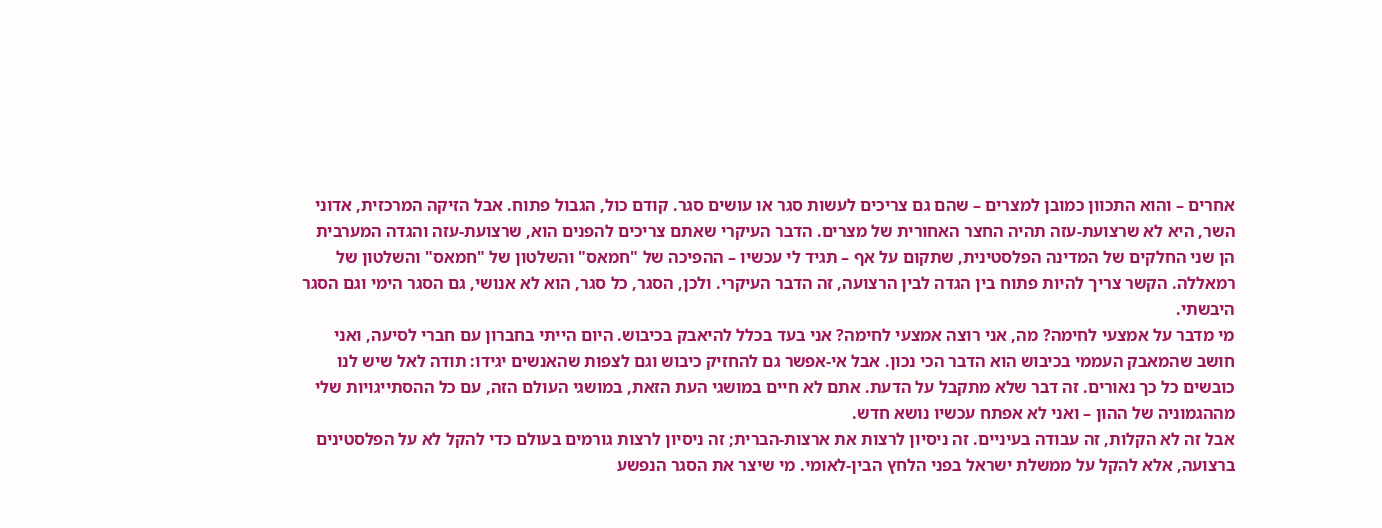אחרים – והוא התכוון כמובן למצרים – שהם גם צריכים לעשות סגר או עושים סגר. קודם כול, הגבול פתוח. אבל הזיקה המרכזית, אדוני השר, היא לא שרצועת-עזה תהיה החצר האחורית של מצרים. הדבר העיקרי שאתם צריכים להפנים הוא, שרצועת-עזה והגדה המערבית הן שני החלקים של המדינה הפלסטינית, שתקום על אף – תגיד לי עכשיו – ההפיכה של "חמאס" והשלטון של "חמאס" והשלטון של רמאללה. הקשר צריך להיות פתוח בין הגדה לבין הרצועה, זה הדבר העיקרי. ולכן, הסגר, כל סגר, הוא לא אנושי, גם הסגר הימי וגם הסגר היבשתי.
מי מדבר על אמצעי לחימה? מה, אני רוצה אמצעי לחימה? אני בעד בכלל להיאבק בכיבוש. היום הייתי בחברון עם חברי לסיעה, ואני חושב שהמאבק העממי בכיבוש הוא הדבר הכי נכון. אבל אי-אפשר גם להחזיק כיבוש וגם לצפות שהאנשים יגידו: תודה לאל שיש לנו כובשים כל כך נאורים. זה דבר שלא מתקבל על הדעת. אתם לא חיים במושגי העת הזאת, במושגי העולם הזה, עם כל ההסתייגויות שלי מההגמוניה של ההון – ואני לא אפתח עכשיו נושא חדש.
אבל זה לא הקלות, זה עבודה בעיניים. זה ניסיון לרצות את ארצות-הברית; זה ניסיון לרצות גורמים בעולם כדי להקל לא על הפלסטינים ברצועה, אלא להקל על ממשלת ישראל בפני הלחץ הבין-לאומי. מי שיצר את הסגר הנפשע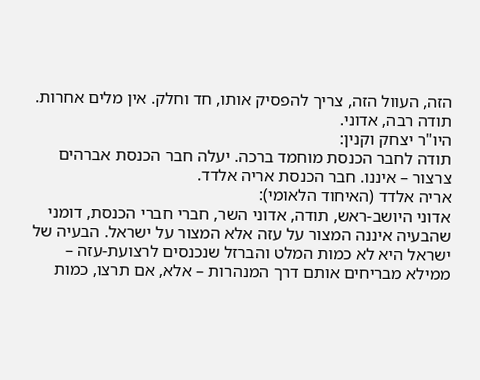הזה, העוול הזה, צריך להפסיק אותו, חד וחלק. אין מלים אחרות. תודה רבה, אדוני.
היו"ר יצחק וקנין:
תודה לחבר הכנסת מוחמד ברכה. יעלה חבר הכנסת אברהים צרצור – איננו. חבר הכנסת אריה אלדד.
אריה אלדד (האיחוד הלאומי):
אדוני היושב-ראש, תודה, אדוני השר, חברי חברי הכנסת, דומני שהבעיה איננה המצור על עזה אלא המצור על ישראל. הבעיה של ישראל היא לא כמות המלט והברזל שנכנסים לרצועת-עזה – ממילא מבריחים אותם דרך המנהרות – אלא, אם תרצו, כמות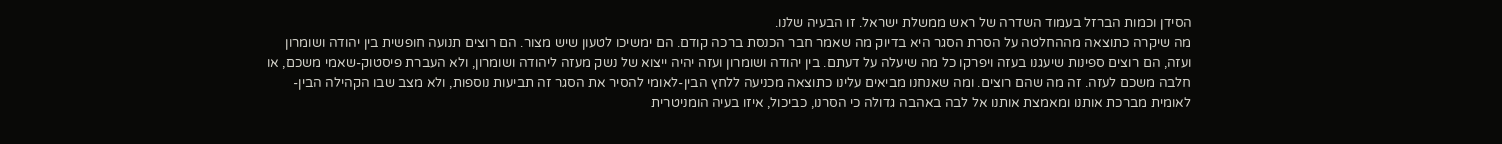הסידן וכמות הברזל בעמוד השדרה של ראש ממשלת ישראל. זו הבעיה שלנו.
מה שיקרה כתוצאה מההחלטה על הסרת הסגר היא בדיוק מה שאמר חבר הכנסת ברכה קודם. הם ימשיכו לטעון שיש מצור. הם רוצים תנועה חופשית בין יהודה ושומרון ועזה, הם רוצים ספינות שיעגנו בעזה ויפרקו כל מה שיעלה על דעתם. בין יהודה ושומרון ועזה יהיה ייצוא של נשק מעזה ליהודה ושומרון, ולא העברת פיסטוק-שאמי משכם, או חלבה משכם לעזה. זה מה שהם רוצים. ומה שאנחנו מביאים עלינו כתוצאה מכניעה ללחץ הבין-לאומי להסיר את הסגר זה תביעות נוספות, ולא מצב שבו הקהילה הבין-לאומית מברכת אותנו ומאמצת אותנו אל לבה באהבה גדולה כי הסרנו, כביכול, איזו בעיה הומניטרית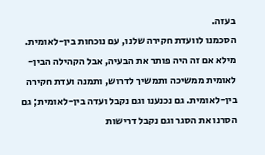בעזה.
הסכמנו לוועדת חקירה שלנו, עם נוכחות בין-לאומית. מילא אם זה היה פותר את הבעיה, אבל הקהילה הבין-לאומית ממשיכה ותמשיך לדרוש, ותמנה ועדת חקירה בין-לאומית. גם נכנענו וגם נקבל ועדה בין-לאומית; גם הסרנו את הסגר וגם נקבל דרישות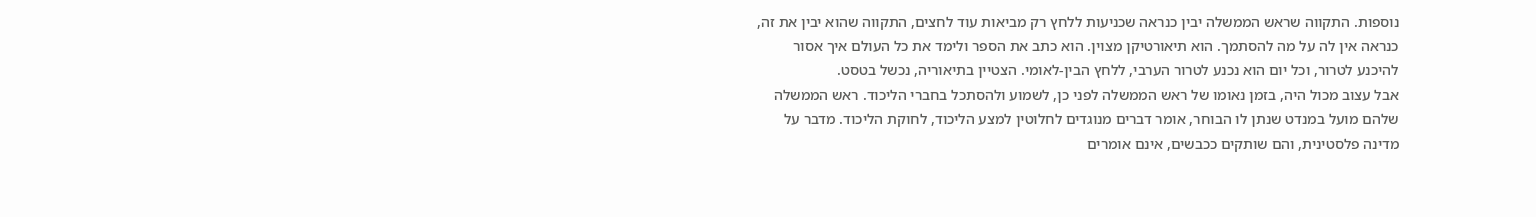נוספות. התקווה שראש הממשלה יבין כנראה שכניעות ללחץ רק מביאות עוד לחצים, התקווה שהוא יבין את זה, כנראה אין לה על מה להסתמך. הוא תיאורטיקן מצוין. הוא כתב את הספר ולימד את כל העולם איך אסור להיכנע לטרור, וכל יום הוא נכנע לטרור הערבי, ללחץ הבין-לאומי. הצטיין בתיאוריה, נכשל בטסט.
אבל עצוב מכול היה, בזמן נאומו של ראש הממשלה לפני כן, לשמוע ולהסתכל בחברי הליכוד. ראש הממשלה שלהם מועל במנדט שנתן לו הבוחר, אומר דברים מנוגדים לחלוטין למצע הליכוד, לחוקת הליכוד. מדבר על מדינה פלסטינית, והם שותקים ככבשים, אינם אומרים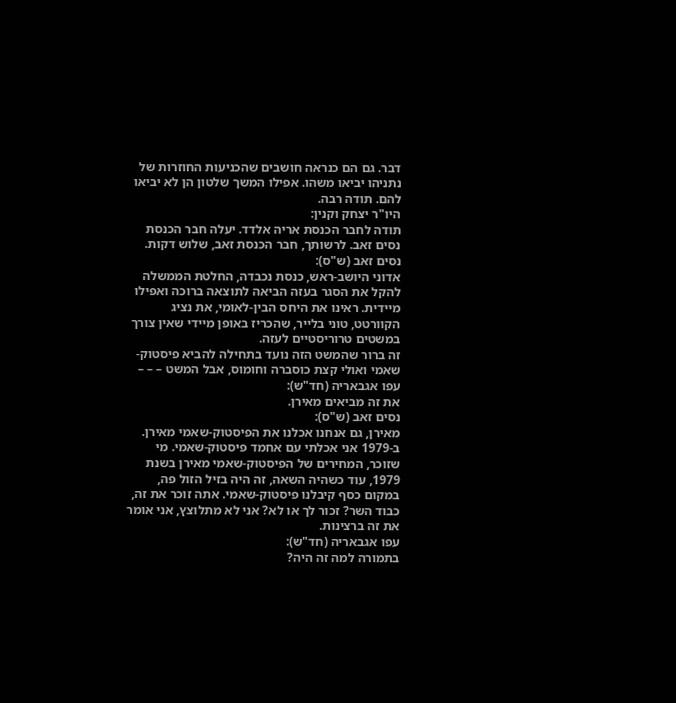דבר. גם הם כנראה חושבים שהכניעות החוזרות של נתניהו יביאו משהו. אפילו המשך שלטון הן לא יביאו להם. תודה רבה.
היו"ר יצחק וקנין:
תודה לחבר הכנסת אריה אלדד. יעלה חבר הכנסת נסים זאב. לרשותך, חבר הכנסת זאב, שלוש דקות.
נסים זאב (ש"ס):
אדוני היושב-ראש, כנסת נכבדה, החלטת הממשלה להקל את הסגר בעזה הביאה לתוצאה ברוכה ואפילו מיידית. ראינו את היחס הבין-לאומי, את נציג הקוורטט, טוני בלייר, שהכריז באופן מיידי שאין צורך במשטים טרוריסטיים לעזה.
זה ברור שהמשט הזה נועד בתחילה להביא פיסטוק-שאמי ואולי קצת כוסברה וחומוס, אבל המשט – – –
עפו אגבאריה (חד"ש):
את זה מביאים מאירן.
נסים זאב (ש"ס):
מאירן, גם אנחנו אכלנו את הפיסטוק-שאמי מאירן. ב-1979 אני אכלתי עם אחמד פיסטוק-שאמי. מי שזוכר, המחירים של הפיסטוק-שאמי מאירן בשנת 1979, עוד כשהיה השאה, זה היה בזיל הזול פה, במקום כסף קיבלנו פיסטוק-שאמי. אתה זוכר את זה, כבוד השר? זכור לך או לא? אני לא מתלוצץ, אני אומר את זה ברצינות.
עפו אגבאריה (חד"ש):
בתמורה למה זה היה?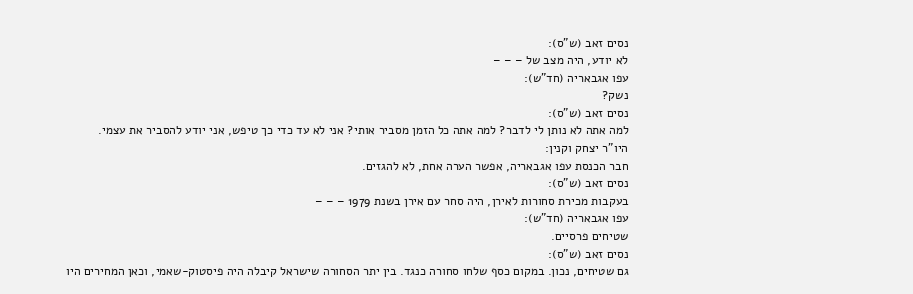נסים זאב (ש"ס):
לא יודע, היה מצב של – – –
עפו אגבאריה (חד"ש):
נשק?
נסים זאב (ש"ס):
למה אתה לא נותן לי לדבר? למה אתה כל הזמן מסביר אותי? אני לא עד כדי כך טיפש, אני יודע להסביר את עצמי.
היו"ר יצחק וקנין:
חבר הכנסת עפו אגבאריה, אפשר הערה אחת, לא להגזים.
נסים זאב (ש"ס):
בעקבות מכירת סחורות לאירן, היה סחר עם אירן בשנת 1979 – – –
עפו אגבאריה (חד"ש):
שטיחים פרסיים.
נסים זאב (ש"ס):
גם שטיחים, נכון. במקום כסף שלחו סחורה כנגד. בין יתר הסחורה שישראל קיבלה היה פיסטוק-שאמי, וכאן המחירים היו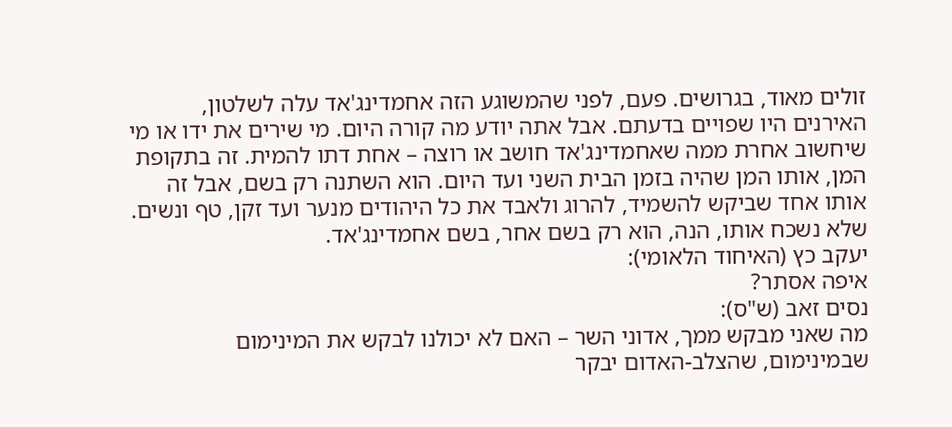זולים מאוד, בגרושים. פעם, לפני שהמשוגע הזה אחמדינג'אד עלה לשלטון, האירנים היו שפויים בדעתם. אבל אתה יודע מה קורה היום. מי שירים את ידו או מי שיחשוב אחרת ממה שאחמדינג'אד חושב או רוצה – אחת דתו להמית. זה בתקופת המן, אותו המן שהיה בזמן הבית השני ועד היום. הוא השתנה רק בשם, אבל זה אותו אחד שביקש להשמיד, להרוג ולאבד את כל היהודים מנער ועד זקן, טף ונשים. שלא נשכח אותו, הנה, הוא רק בשם אחר, בשם אחמדינג'אד.
יעקב כץ (האיחוד הלאומי):
איפה אסתר?
נסים זאב (ש"ס):
מה שאני מבקש ממך, אדוני השר – האם לא יכולנו לבקש את המינימום שבמינימום, שהצלב-האדום יבקר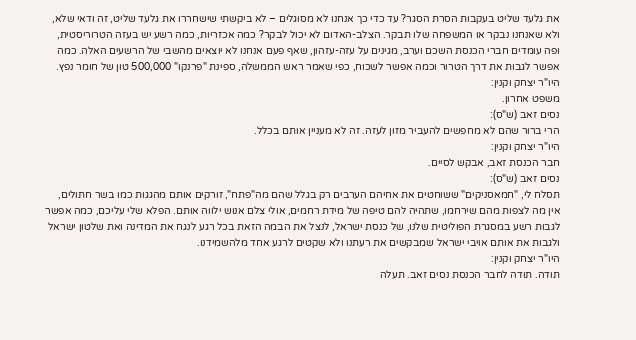את גלעד שליט בעקבות הסרת הסגר? עד כדי כך אנחנו לא מסוגלים – לא ביקשתי שישחררו את גלעד שליט, זה ודאי שלא, ולא שאנחנו נבקר או המשפחה שלו תבקר. הצלב-האדום לא יכול לבקר? כמה אכזריות, כמה רשע יש בעזה הטרוריסטית, ופה עומדים חברי הכנסת השכם וערב, מגינים על עזה-עזהון, שאף פעם אנחנו לא יוצאים מהשבי של הרשעים האלה. כמה אפשר לגבות את דרך הטרור וכמה אפשר לשכוח, כפי שאמר ראש הממשלה, ספינת "פרנקו" 500,000 טון של חומר נפץ.
היו"ר יצחק וקנין:
משפט אחרון.
נסים זאב (ש"ס):
הרי ברור שהם לא מחפשים להעביר מזון לעזה. זה לא מעניין אותם בכלל.
היו"ר יצחק וקנין:
חבר הכנסת זאב, אבקש לסיים.
נסים זאב (ש"ס):
תסלח לי, "חמאסניקים" ששוחטים את אחיהם הערבים רק בגלל שהם מה"פתח", זורקים אותם מהגגות כמו בשר חתולים, אין מה לצפות מהם שירחמו, שתהיה להם טיפה של מידת רחמים, אולי צלם אנוש ילווה אותם. הפלא שלי עליכם, כמה אפשר לגבות רשע במסגרת הפוליטית שלנו, של כנסת ישראל, לנצל את הבמה הזאת בכל רגע לנגח את המדינה ואת שלטון ישראל ולגבות את אותם אויבי ישראל שמבקשים את רעתנו ולא שקטים לרגע אחד מלהשמידנו.
היו"ר יצחק וקנין:
תודה. תודה לחבר הכנסת נסים זאב. תעלה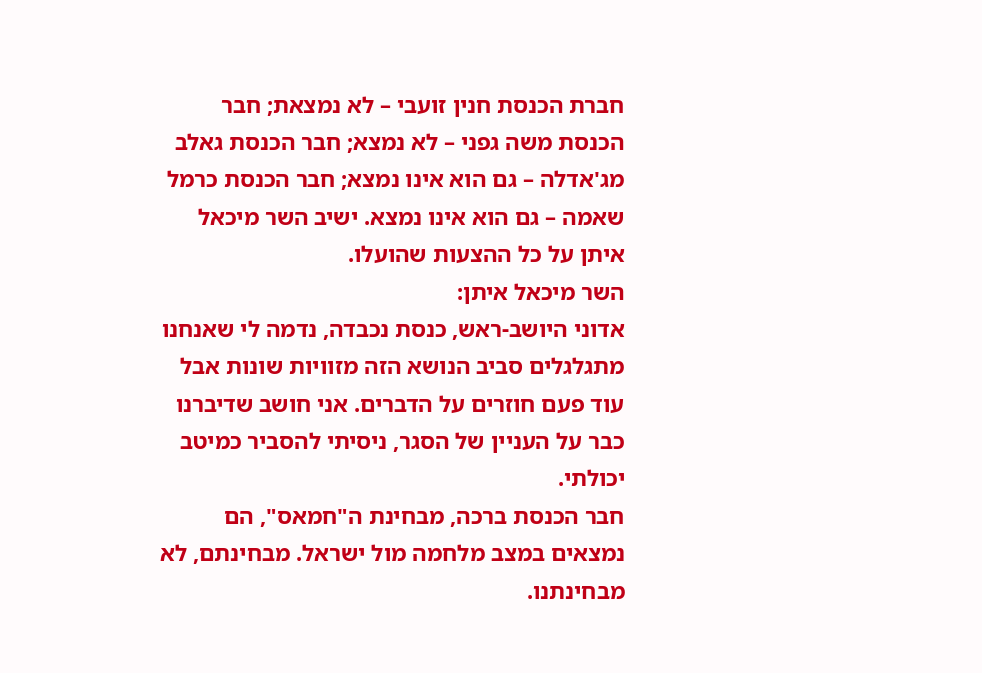חברת הכנסת חנין זועבי – לא נמצאת; חבר הכנסת משה גפני – לא נמצא; חבר הכנסת גאלב מג'אדלה – גם הוא אינו נמצא; חבר הכנסת כרמל שאמה – גם הוא אינו נמצא. ישיב השר מיכאל איתן על כל ההצעות שהועלו.
השר מיכאל איתן:
אדוני היושב-ראש, כנסת נכבדה, נדמה לי שאנחנו מתגלגלים סביב הנושא הזה מזוויות שונות אבל עוד פעם חוזרים על הדברים. אני חושב שדיברנו כבר על העניין של הסגר, ניסיתי להסביר כמיטב יכולתי.
חבר הכנסת ברכה, מבחינת ה"חמאס", הם נמצאים במצב מלחמה מול ישראל. מבחינתם, לא מבחינתנו.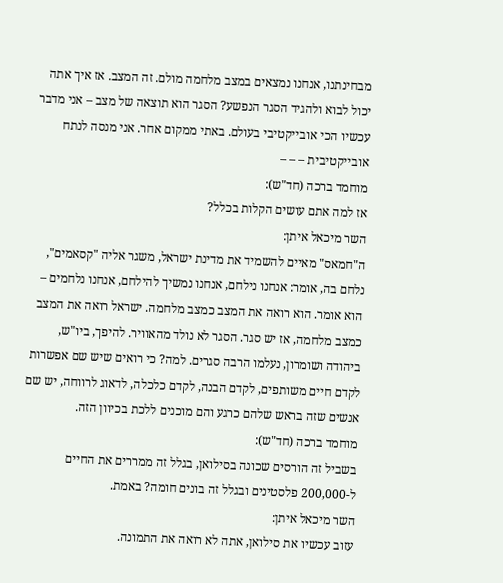מבחינתנו, אנחנו נמצאים במצב מלחמה מולם. זה המצב. אז איך אתה יכול לבוא ולהגיד הסגר הנפשע? הסגר הוא תוצאה של מצב – אני מדבר עכשיו הכי אובייקטיבי בעולם. באתי ממקום אחר. אני מנסה לנתח אובייקטיבית – – –
מוחמד ברכה (חד"ש):
אז למה אתם עושים הקלות בכלל?
השר מיכאל איתן:
ה"חמאס" מאיים להשמיד את מדינת ישראל, משגר אליה "קסאמים", נלחם בה, אומר: אנחנו נילחם, אנחנו נמשיך להילחם, אנחנו נלחמים – הוא אומר. הוא רואה את המצב כמצב מלחמה. ישראל רואה את המצב כמצב מלחמה, אז יש סגר. הסגר לא נולד מהאוויר. להיפך, ביו"ש, ביהודה ושומרון, נעלמו הרבה סגרים. למה? כי רואים שיש שם אפשרות לקדם חיים משותפים, לקדם הבנה, לקדם כלכלה, לדאוג לרווחה, יש שם אנשים שזה בראש שלהם כרגע והם מוכנים ללכת בכיוון הזה.
מוחמד ברכה (חד"ש):
בשביל זה הורסים שכונה בסילואן, בגלל זה ממררים את החיים ל-200,000 פלסטינים ובגלל זה בונים חומה? באמת.
השר מיכאל איתן:
עזוב עכשיו את סילואן, אתה לא רואה את התמונה.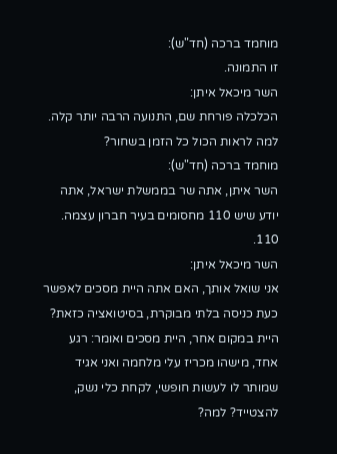מוחמד ברכה (חד"ש):
זו התמונה.
השר מיכאל איתן:
הכלכלה פורחת שם, התנועה הרבה יותר קלה. למה לראות הכול כל הזמן בשחור?
מוחמד ברכה (חד"ש):
השר איתן, אתה שר בממשלת ישראל, אתה יודע שיש 110 מחסומים בעיר חברון עצמה. 110.
השר מיכאל איתן:
אני שואל אותך, האם אתה היית מסכים לאפשר כעת כניסה בלתי מבוקרת, בסיטואציה כזאת? היית במקום אחר, היית מסכים ואומר: רגע אחד, מישהו מכריז עלי מלחמה ואני אגיד שמותר לו לעשות חופשי, לקחת כלי נשק, להצטייד? למה?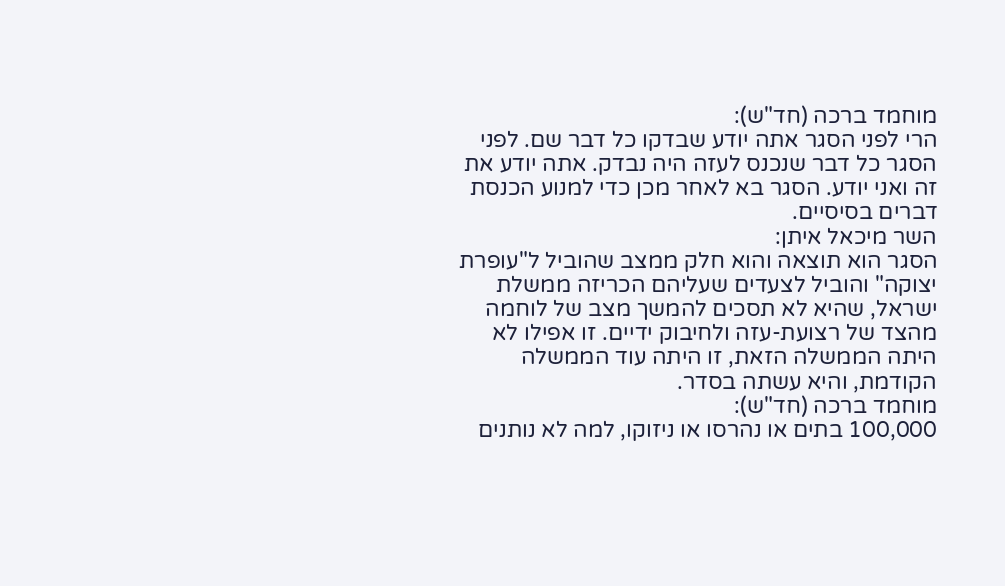מוחמד ברכה (חד"ש):
הרי לפני הסגר אתה יודע שבדקו כל דבר שם. לפני הסגר כל דבר שנכנס לעזה היה נבדק. אתה יודע את זה ואני יודע. הסגר בא לאחר מכן כדי למנוע הכנסת דברים בסיסיים.
השר מיכאל איתן:
הסגר הוא תוצאה והוא חלק ממצב שהוביל ל"עופרת יצוקה" והוביל לצעדים שעליהם הכריזה ממשלת ישראל, שהיא לא תסכים להמשך מצב של לוחמה מהצד של רצועת-עזה ולחיבוק ידיים. זו אפילו לא היתה הממשלה הזאת, זו היתה עוד הממשלה הקודמת, והיא עשתה בסדר.
מוחמד ברכה (חד"ש):
100,000 בתים או נהרסו או ניזוקו, למה לא נותנים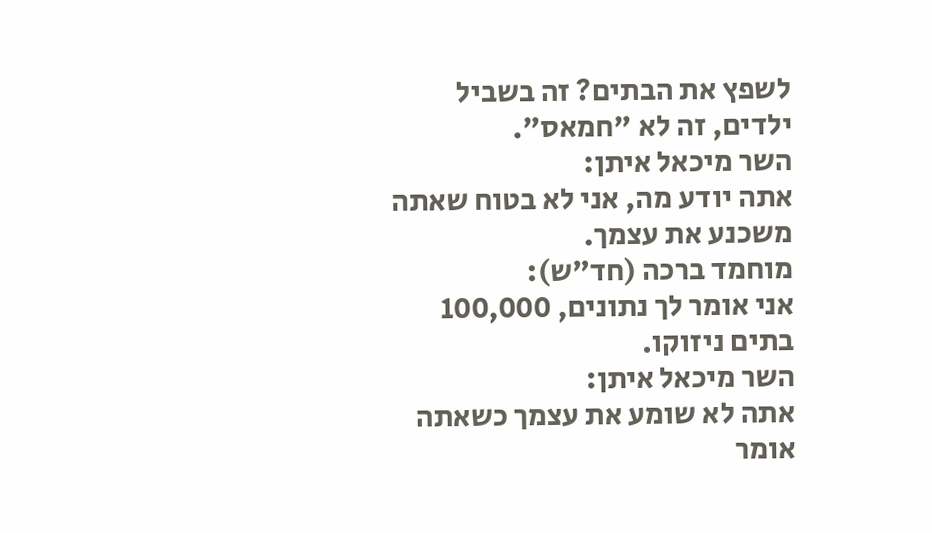לשפץ את הבתים? זה בשביל ילדים, זה לא "חמאס".
השר מיכאל איתן:
אתה יודע מה, אני לא בטוח שאתה משכנע את עצמך.
מוחמד ברכה (חד"ש):
אני אומר לך נתונים, 100,000 בתים ניזוקו.
השר מיכאל איתן:
אתה לא שומע את עצמך כשאתה אומר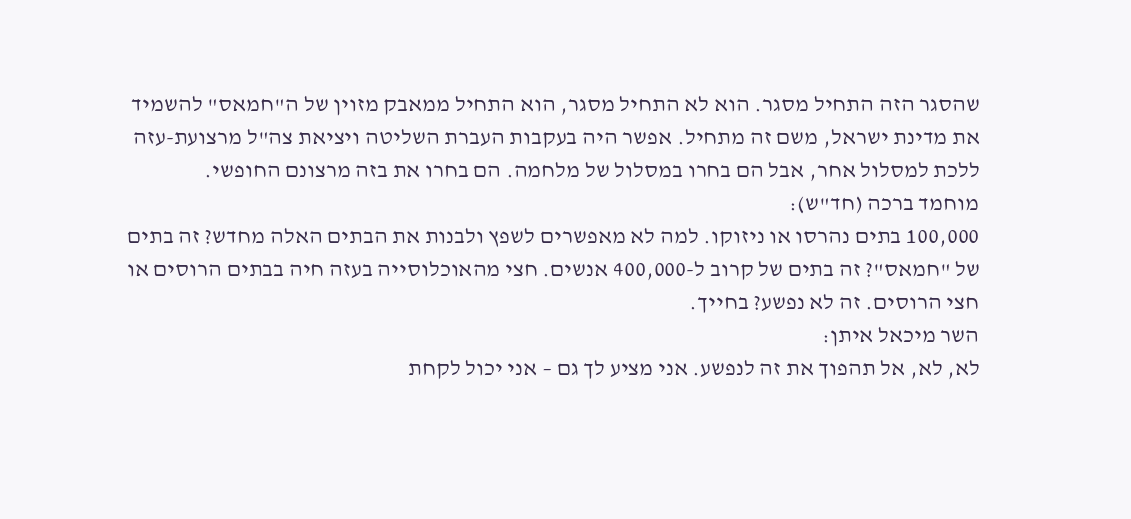שהסגר הזה התחיל מסגר. הוא לא התחיל מסגר, הוא התחיל ממאבק מזוין של ה"חמאס" להשמיד את מדינת ישראל, משם זה מתחיל. אפשר היה בעקבות העברת השליטה ויציאת צה"ל מרצועת-עזה ללכת למסלול אחר, אבל הם בחרו במסלול של מלחמה. הם בחרו את בזה מרצונם החופשי.
מוחמד ברכה (חד"ש):
100,000 בתים נהרסו או ניזוקו. למה לא מאפשרים לשפץ ולבנות את הבתים האלה מחדש? זה בתים של "חמאס"? זה בתים של קרוב ל-400,000 אנשים. חצי מהאוכלוסייה בעזה חיה בבתים הרוסים או חצי הרוסים. זה לא נפשע? בחייך.
השר מיכאל איתן:
לא, לא, אל תהפוך את זה לנפשע. אני מציע לך גם – אני יכול לקחת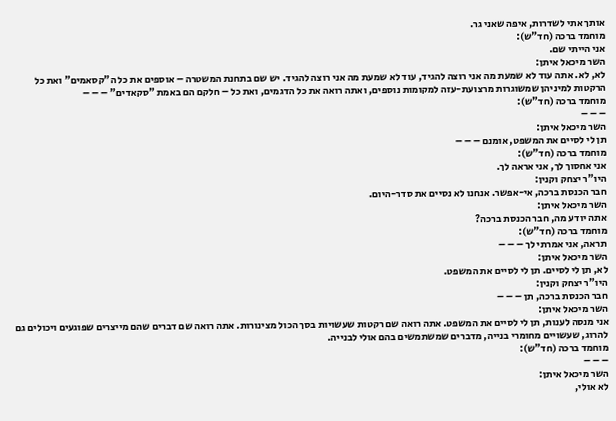אותך אתי לשדרות, איפה שאני גר.
מוחמד ברכה (חד"ש):
אני הייתי שם.
השר מיכאל איתן:
לא, לא. אתה עוד לא שמעת מה אני רוצה להגיד, עוד לא שמעת מה אני רוצה להגיד. יש שם בתחנת המשטרה – אוספים את כל ה"קסאמים" ואת כל הרקטות למיניהן שמשוגרות מרצועת-עזה למקומות נוספים, ואתה רואה את כל הדגמים, ואת כל – חלקם הם באמת "סקאדים" – – –
מוחמד ברכה (חד"ש):
– – –
השר מיכאל איתן:
תן לי לסיים את המשפט, אומנם – – –
מוחמד ברכה (חד"ש):
אני אחסוך לך, אני אראה לך.
היו"ר יצחק וקנין:
חבר הכנסת ברכה, אי-אפשר. אנחנו לא נסיים את סדר-היום.
השר מיכאל איתן:
אתה יודע מה, חבר הכנסת ברכה?
מוחמד ברכה (חד"ש):
תראה, אני אמרתי לך – – –
השר מיכאל איתן:
לא, תן לי לסיים. תן לי לסיים את המשפט.
היו"ר יצחק וקנין:
חבר הכנסת ברכה, תן – – –
השר מיכאל איתן:
אני מנסה לענות, תן לי לסיים את המשפט. אתה רואה שם רקטות שעשויות בסך הכול מצינורות. אתה רואה שם דברים שהם מייצרים שפוגעים ויכולים גם להרוג, שעשויים מחומרי בנייה, מדברים שמשתמשים בהם אולי לבנייה.
מוחמד ברכה (חד"ש):
– – –
השר מיכאל איתן:
לא אולי,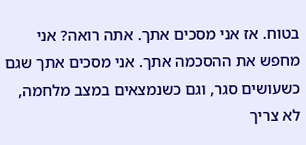בטוח. אז אני מסכים אתך. אתה רואה? אני מחפש את ההסכמה אתך. אני מסכים אתך שגם כשעושים סגר, וגם כשנמצאים במצב מלחמה, לא צריך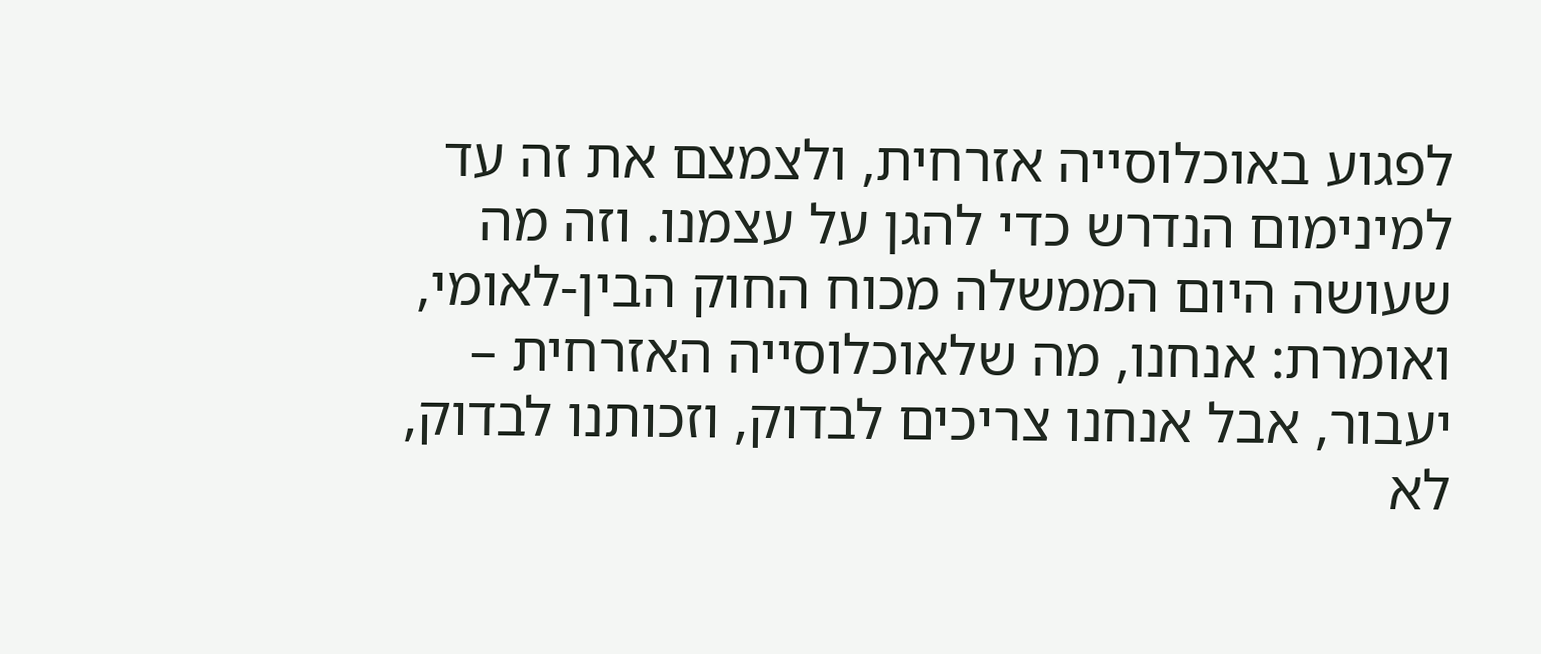לפגוע באוכלוסייה אזרחית, ולצמצם את זה עד למינימום הנדרש כדי להגן על עצמנו. וזה מה שעושה היום הממשלה מכוח החוק הבין-לאומי, ואומרת: אנחנו, מה שלאוכלוסייה האזרחית – יעבור, אבל אנחנו צריכים לבדוק, וזכותנו לבדוק, לא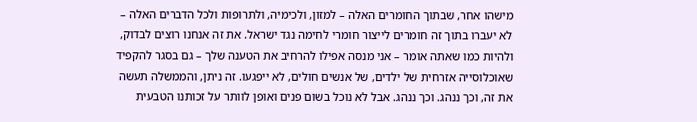מישהו אחר, שבתוך החומרים האלה – למזון, ולכימיה, ולתרופות ולכל הדברים האלה – לא יעברו בתוך זה חומרים לייצור חומרי לחימה נגד ישראל. את זה אנחנו רוצים לבדוק, ולהיות כמו שאתה אומר – אני מנסה אפילו להרחיב את הטענה שלך – גם בסגר להקפיד שאוכלוסייה אזרחית של ילדים, של אנשים חולים, לא ייפגעו. זה ניתן, והממשלה תעשה את זה, וכך ננהג. וכך ננהג. אבל לא נוכל בשום פנים ואופן לוותר על זכותנו הטבעית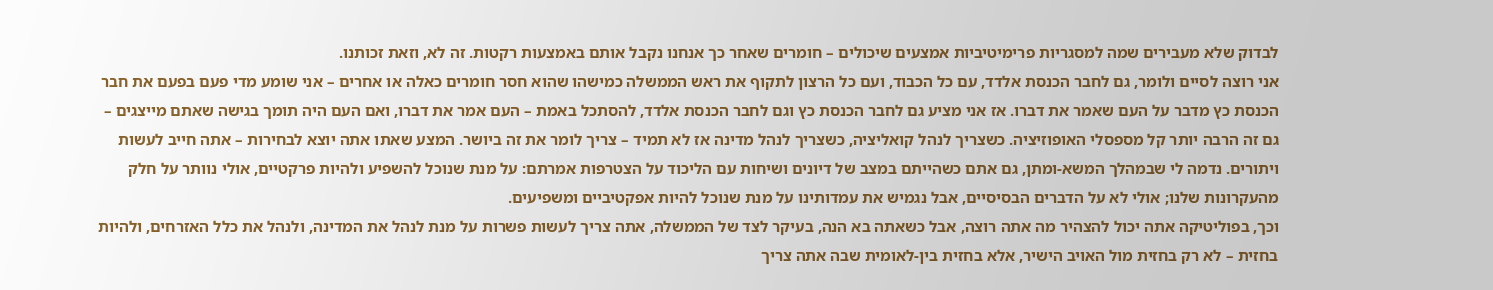לבדוק שלא מעבירים שמה למסגריות פרימיטיביות אמצעים שיכולים – חומרים שאחר כך אנחנו נקבל אותם באמצעות רקטות. זה לא, וזאת זכותנו.
אני רוצה לסיים ולומר, גם לחבר הכנסת אלדד, עם כל הכבוד, ועם כל הרצון לתקוף את ראש הממשלה כמישהו שהוא חסר חומרים כאלה או אחרים – אני שומע מדי פעם בפעם את חבר הכנסת כץ מדבר על העם שאמר את דברו. אז אני מציע גם לחבר הכנסת כץ וגם לחבר הכנסת אלדד, להסתכל באמת – העם אמר את דברו, ואם העם היה תומך בגישה שאתם מייצגים – גם זה הרבה יותר קל מספסלי האופוזיציה. כשצריך לנהל קואליציה, כשצריך לנהל מדינה אז לא תמיד – צריך לומר את זה ביושר. המצע שאתו אתה יוצא לבחירות – אתה חייב לעשות ויתורים. נדמה לי שבמהלך המשא-ומתן, גם אתם כשהייתם במצב של דיונים ושיחות עם הליכוד על הצטרפות אמרתם: על מנת שנוכל להשפיע ולהיות פרקטיים, אולי נוותר על חלק מהעקרונות שלנו; אולי לא על הדברים הבסיסיים, אבל נגמיש את עמדותינו על מנת שנוכל להיות אפקטיביים ומשפיעים.
וכך, בפוליטיקה אתה יכול להצהיר מה אתה רוצה, אבל כשאתה בא הנה, בעיקר לצד של הממשלה, אתה צריך לעשות פשרות על מנת לנהל את המדינה, ולנהל את כלל האזרחים, ולהיות בחזית – לא רק בחזית מול האויב הישיר, אלא בחזית בין-לאומית שבה אתה צריך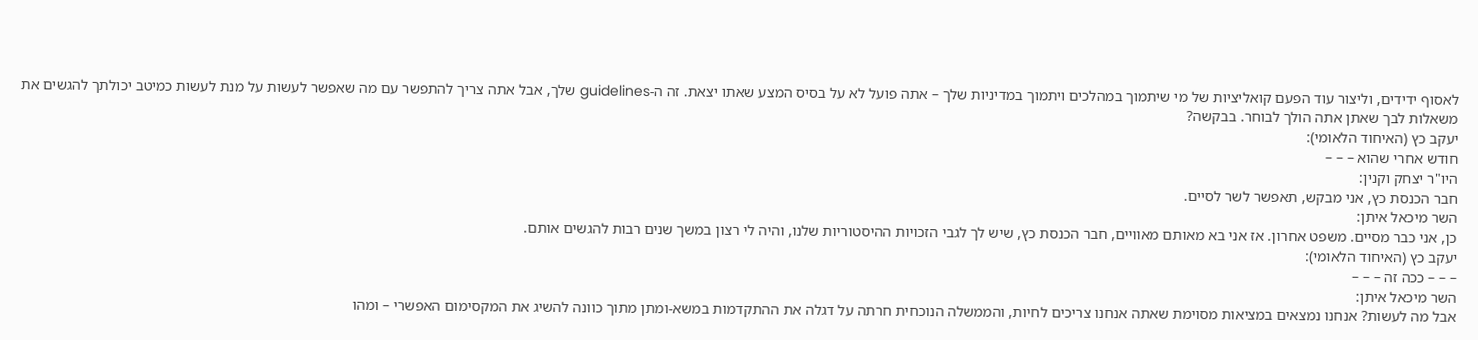לאסוף ידידים, וליצור עוד הפעם קואליציות של מי שיתמוך במהלכים ויתמוך במדיניות שלך – אתה פועל לא על בסיס המצע שאתו יצאת. זה ה-guidelines שלך, אבל אתה צריך להתפשר עם מה שאפשר לעשות על מנת לעשות כמיטב יכולתך להגשים את משאלות לבך שאתן אתה הולך לבוחר. בבקשה?
יעקב כץ (האיחוד הלאומי):
חודש אחרי שהוא – – –
היו"ר יצחק וקנין:
חבר הכנסת כץ, אני מבקש, תאפשר לשר לסיים.
השר מיכאל איתן:
כן, אני כבר מסיים. משפט אחרון. אז אני בא מאותם מאוויים, חבר הכנסת כץ, שיש לך לגבי הזכויות ההיסטוריות שלנו, והיה לי רצון במשך שנים רבות להגשים אותם.
יעקב כץ (האיחוד הלאומי):
– – – ככה זה – – –
השר מיכאל איתן:
אבל מה לעשות? אנחנו נמצאים במציאות מסוימת שאתה אנחנו צריכים לחיות, והממשלה הנוכחית חרתה על דגלה את ההתקדמות במשא-ומתן מתוך כוונה להשיג את המקסימום האפשרי – ומהו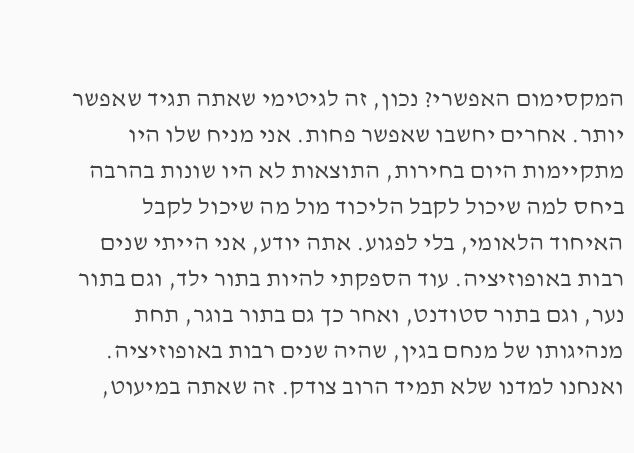המקסימום האפשרי? נכון, זה לגיטימי שאתה תגיד שאפשר יותר. אחרים יחשבו שאפשר פחות. אני מניח שלו היו מתקיימות היום בחירות, התוצאות לא היו שונות בהרבה ביחס למה שיכול לקבל הליכוד מול מה שיכול לקבל האיחוד הלאומי, בלי לפגוע. אתה יודע, אני הייתי שנים רבות באופוזיציה. עוד הספקתי להיות בתור ילד, וגם בתור נער, וגם בתור סטודנט, ואחר כך גם בתור בוגר, תחת מנהיגותו של מנחם בגין, שהיה שנים רבות באופוזיציה. ואנחנו למדנו שלא תמיד הרוב צודק. זה שאתה במיעוט,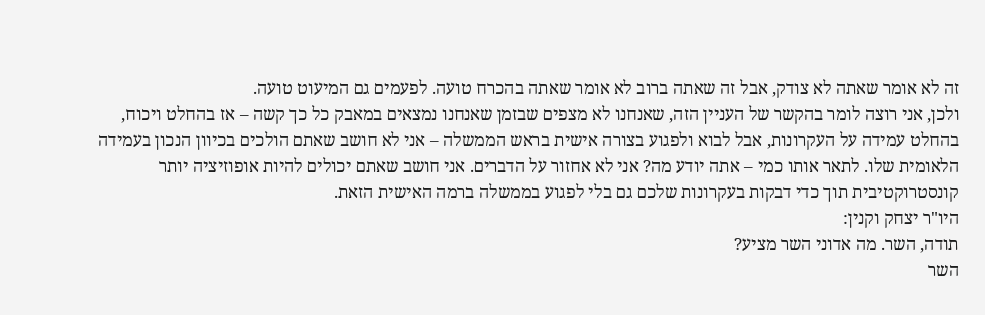זה לא אומר שאתה לא צודק, אבל זה שאתה ברוב לא אומר שאתה בהכרח טועה. לפעמים גם המיעוט טועה.
ולכן, אני רוצה לומר בהקשר של העניין הזה, שאנחנו לא מצפים שבזמן שאנחנו נמצאים במאבק כל כך קשה – אז בהחלט ויכוח, בהחלט עמידה על העקרונות, אבל לבוא ולפגוע בצורה אישית בראש הממשלה – אני לא חושב שאתם הולכים בכיוון הנכון בעמידה הלאומית שלו. לתאר אותו כמי – אתה יודע מה? אני לא אחזור על הדברים. אני חושב שאתם יכולים להיות אופוזיציה יותר קונסטרוקטיבית תוך כדי דבקות בעקרונות שלכם גם בלי לפגוע בממשלה ברמה האישית הזאת.
היו"ר יצחק וקנין:
תודה, השר. מה אדוני השר מציע?
השר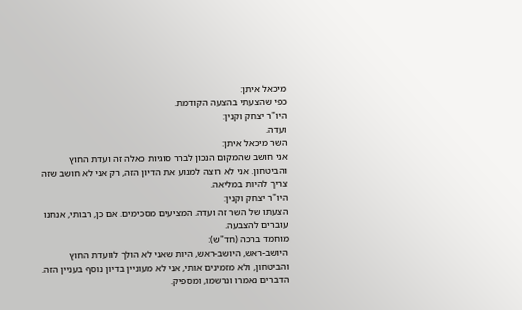מיכאל איתן:
כפי שהצעתי בהצעה הקודמת.
היו"ר יצחק וקנין:
ועדה.
השר מיכאל איתן:
אני חושב שהמקום הנכון לברר סוגיות כאלה זה ועדת החוץ והביטחון. אני לא רוצה למנוע את הדיון הזה, רק אני לא חושב שזה צריך להיות במליאה.
היו"ר יצחק וקנין:
הצעתו של השר זה ועדה. המציעים מסכימים. אם כן, רבותי, אנחנו עוברים להצבעה.
מוחמד ברכה (חד"ש):
היושב-ראש, היושב-ראש, היות שאני לא הולך לוועדת החוץ והביטחון, ולא מזמינים אותי, אני לא מעוניין בדיון נוסף בעניין הזה. הדברים נאמרו ונרשמו, ומספיק.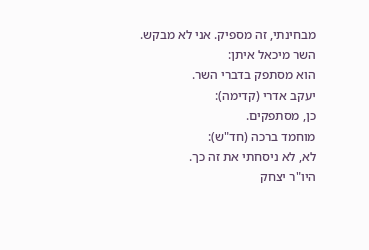מבחינתי, זה מספיק. אני לא מבקש.
השר מיכאל איתן:
הוא מסתפק בדברי השר.
יעקב אדרי (קדימה):
כן, מסתפקים.
מוחמד ברכה (חד"ש):
לא, לא ניסחתי את זה כך.
היו"ר יצחק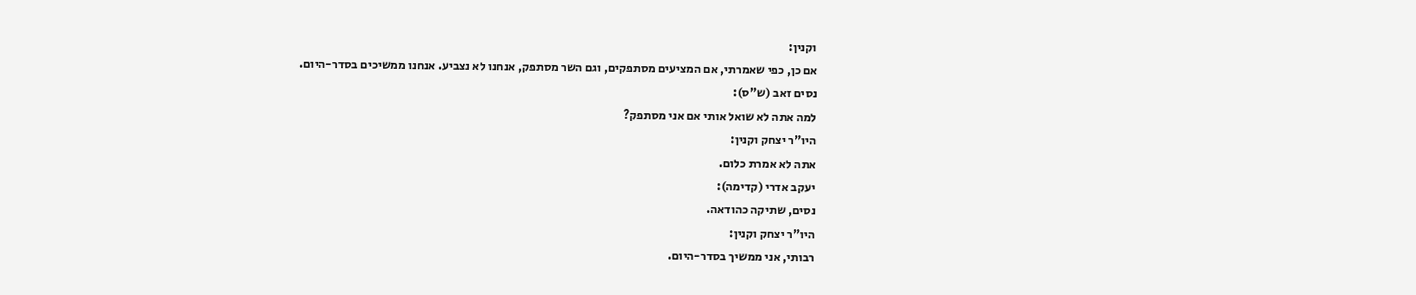וקנין:
אם כן, כפי שאמרתי, אם המציעים מסתפקים, וגם השר מסתפק, אנחנו לא נצביע. אנחנו ממשיכים בסדר-היום.
נסים זאב (ש"ס):
למה אתה לא שואל אותי אם אני מסתפק?
היו"ר יצחק וקנין:
אתה לא אמרת כלום.
יעקב אדרי (קדימה):
נסים, שתיקה כהודאה.
היו"ר יצחק וקנין:
רבותי, אני ממשיך בסדר-היום.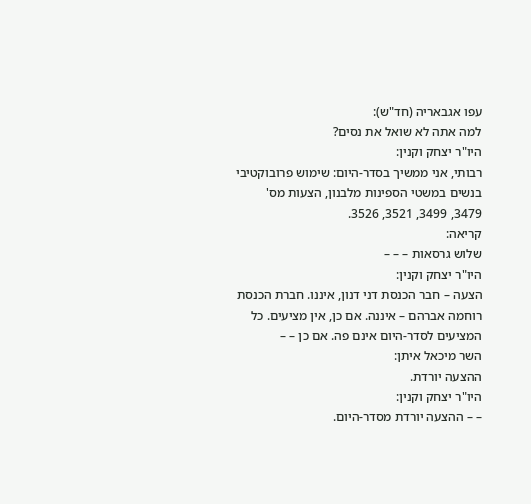עפו אגבאריה (חד"ש):
למה אתה לא שואל את נסים?
היו"ר יצחק וקנין:
רבותי, אני ממשיך בסדר-היום: שימוש פרובוקטיבי בנשים במשטי הספינות מלבנון, הצעות מס' 3479, 3499, 3521, 3526.
קריאה:
שלוש גרסאות – – –
היו"ר יצחק וקנין:
הצעה – חבר הכנסת דני דנון, איננו. חברת הכנסת רוחמה אברהם – איננה. אם כן, אין מציעים. כל המציעים לסדר-היום אינם פה. אם כן – –
השר מיכאל איתן:
ההצעה יורדת.
היו"ר יצחק וקנין:
– – ההצעה יורדת מסדר-היום.